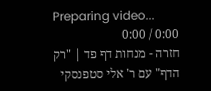Preparing video...
0:00 / 0:00
חזרה - מנחות דף פד | "רק הדף" עם ר' אלי סטפנסקי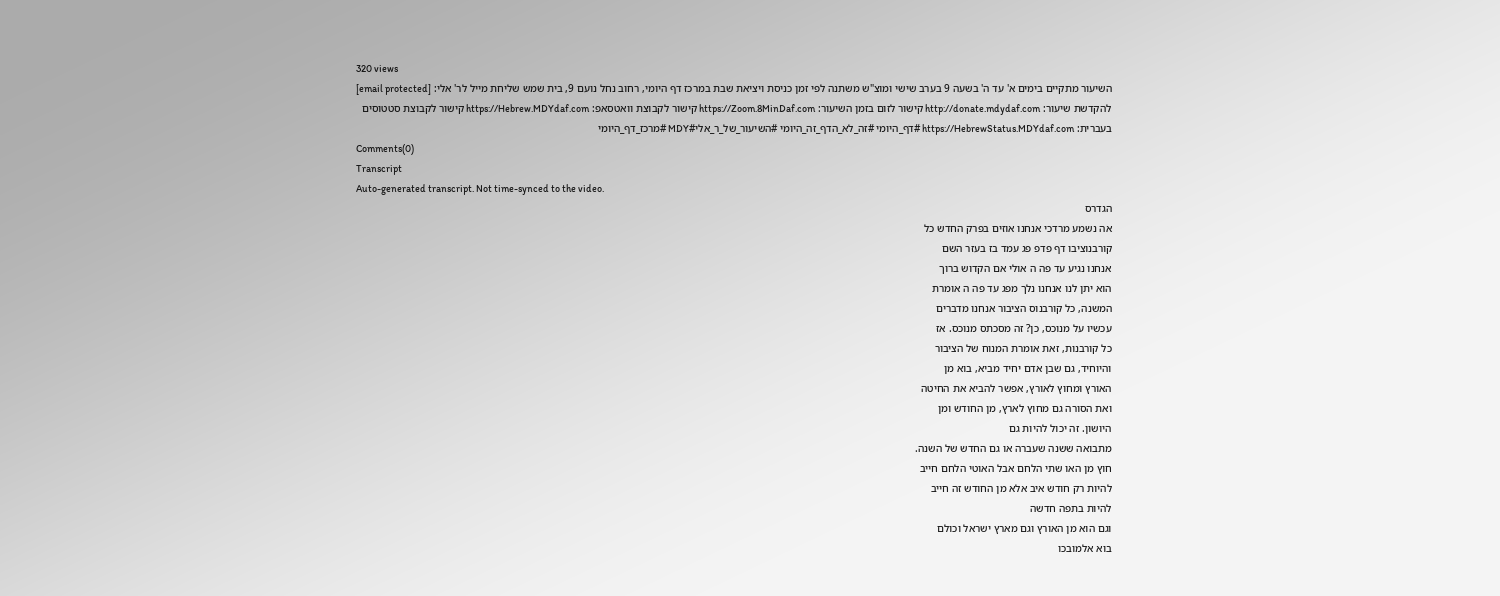320 views
השיעור מתקיים בימים א' עד ה' בשעה 9 בערב שישי ומוצ"ש משתנה לפי זמן כניסת ויציאת שבת במרכז דף היומי, רחוב נחל נועם 9, בית שמש שליחת מייל לר' אלי: [email protected] להקדשת שיעור: http://donate.mdydaf.com קישור לזום בזמן השיעור: https://Zoom.8MinDaf.com קישור לקבוצת וואטסאפ: https://Hebrew.MDYdaf.com קישור לקבוצת סטטוסים בעברית: https://HebrewStatus.MDYdaf.com #דף_היומי #זה_לא_הדף_זה_היומי #השיעור_של_ר_אלי#MDY #מרכז_דף_היומי
Comments(0)
Transcript
Auto-generated transcript. Not time-synced to the video.
הגדרס
אה נשמע מרדכי אנחנו אוזים בפרק החדש כל
קורבנוציבו דף פדפ פג עמד בז בעזר השם
אנחנו נגיע עד פה ה אולי אם הקדוש ברוך
הוא יתן לנו אנחנו נלך מפג עד פה ה אומרת
המשנה, כל קורבנוס הציבור אנחנו מדברים
עכשיו על מנוכס, כן? זה מסכתס מנוכס. אז
כל קורבנות, זאת אומרת המנוח של הציבור
והיוחיד, גם שבן אדם יחיד מביא, בוא מן
האורץ ומחוץ לאורץ, אפשר להביא את החיטה
ואת הסורה גם מחוץ לארץ, מן החודש ומן
היושון. זה יכול להיות גם
מתבואה ששנה שעברה או גם החדש של השנה.
חוץ מן האו שתי הלחם אבל האוטי הלחם חייב
להיות רק חודש איב אלא מן החודש זה חייב
להיות בתפה חדשה
וגם הוא מן האורץ וגם מארץ ישראל וכולם
בוא אלמובכו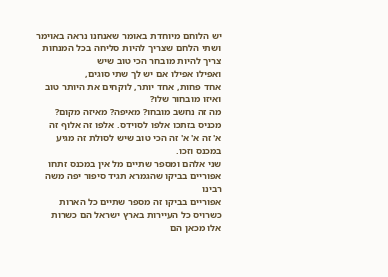יש הלוחם מיוחדת באומר שאנחנו נראה באוימר
ושתי הלחם שצריך להיות סליחה בכל המנחות
צריך להיות מובחר הכי טוב שיש
ואפילו אפילו אם יש לך שתי סוגים,
אחד פחות, אחד יותר, לוקחים את היותר טוב
ואיזו מובחור שלו?
מה זה נחשב מובחו? מאיפה? מאיזה מקום?
מכניס בזתכו אלפו לסוידס. אלפו זה אלוף זה
א' זה א' א' זה הכי טוב שיש לסולת זה מגיע
במכנס וזכו.
שני אלהם ומספר שתיים מל אין במכנס זתחו
אפוריים בביקו שהגמרא תגיד סיפור יפה משה
רבינו
אפוריים בביקו זה מספר שתיים כל הארות
כשרויס כל העיירות בארץ ישראל הם כשרות
אלו מכאן הם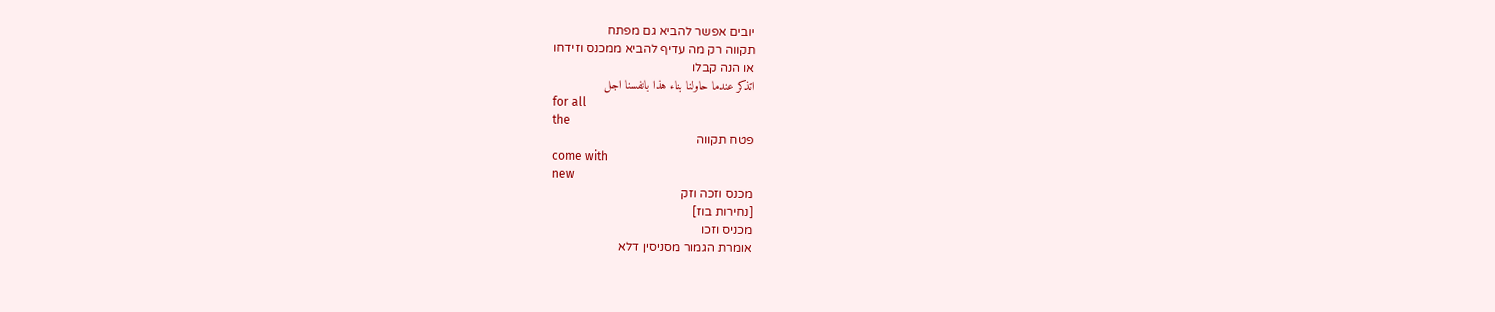יובים אפשר להביא גם מפתח
תקווה רק מה עדיף להביא ממכנס וזידחו
או הנה קבלו
اتذكر عندما حاولنا بناء هذا بانفسنا اجل
for all
the
פטח תקווה
come with
new
מכנס וזכה וזק
[נחירות בוז]
מכניס וזכו
אומרת הגמור מסניסין דלא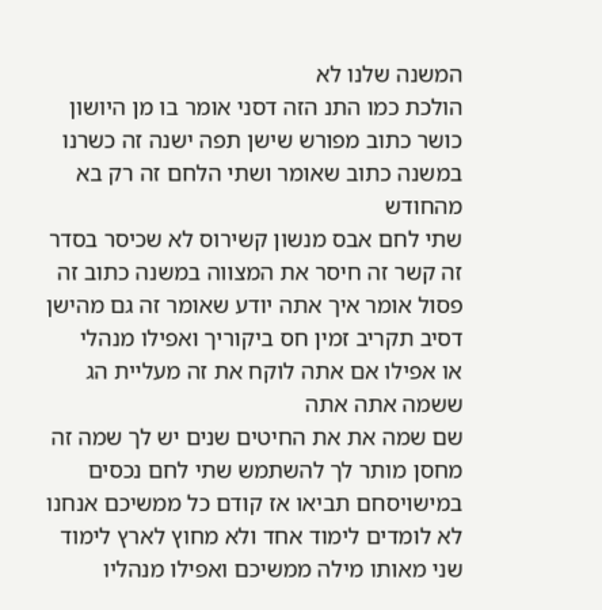המשנה שלנו לא
הולכת כמו התנ הזה דסני אומר בו מן היושון
כושר כתוב מפורש שישן תפה ישנה זה כשרנו
במשנה כתוב שאומר ושתי הלחם זה רק בא
מהחודש
שתי לחם אבס מנשון קשירוס לא שכיסר בסדר
זה קשר זה חיסר את המצווה במשנה כתוב זה
פסול אומר איך אתה יודע שאומר זה גם מהישן
דסיב תקריב זמין חס ביקוריך ואפילו מנהלי
או אפילו אם אתה לוקח את זה מעליית הג
ששמה אתה אתה
שם שמה את את החיטים שנים יש לך שמה זה
מחסן מותר לך להשתמש שתי לחם נכסים
במישויסחם תביאו אז קודם כל ממשיכם אנחנו
לא לומדים לימוד אחד ולא מחוץ לארץ לימוד
שני מאותו מילה ממשיכם ואפילו מנהליו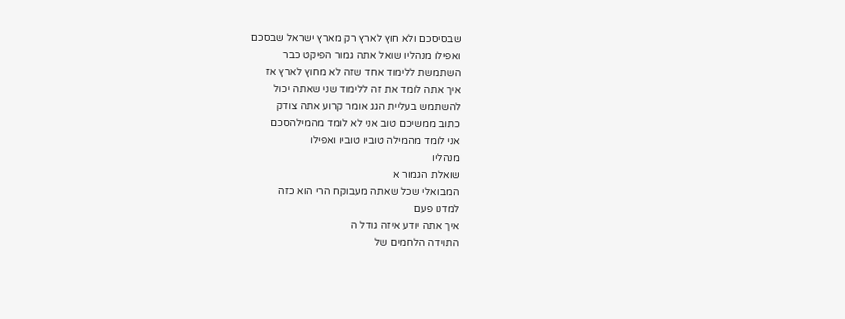שבסיסכם ולא חוץ לארץ רק מארץ ישראל שבסכם
ואפילו מנהליו שואל אתה גמור הפיקט כבר
השתמשת ללימוד אחד שזה לא מחוץ לארץ אז
איך אתה לומד את זה ללימוד שני שאתה יכול
להשתמש בעליית הגג אומר קרוע אתה צודק
כתוב ממשיכם טוב אני לא לומד מהמילהסכם
אני לומד מהמילה טוביו טוביו ואפילו
מנהליו
שואלת הגמור א
המבואלי שכל שאתה מעבוקח הרי הוא כזה
למדנו פעם
איך אתה יודע איזה גודל ה
התוידה הלחמים של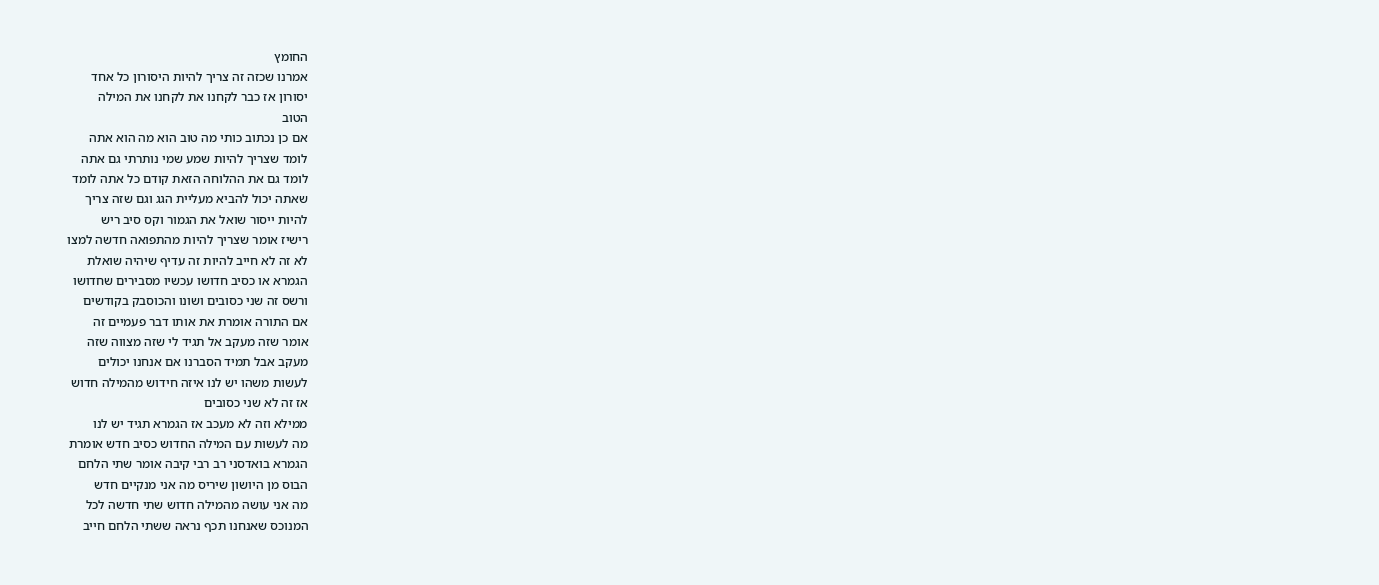החומץ
אמרנו שכזה זה צריך להיות היסורון כל אחד
יסורון אז כבר לקחנו את לקחנו את המילה
הטוב
אם כן נכתוב כותי מה טוב הוא מה הוא אתה
לומד שצריך להיות שמע שמי נותרתי גם אתה
לומד גם את ההלוחה הזאת קודם כל אתה לומד
שאתה יכול להביא מעליית הגג וגם שזה צריך
להיות ייסור שואל את הגמור וקס סיב ריש
רישיז אומר שצריך להיות מהתפואה חדשה למצו
לא זה לא חייב להיות זה עדיף שיהיה שואלת
הגמרא או כסיב חדושו עכשיו מסבירים שחדושו
ורשס זה שני כסובים ושונו והכוסבק בקודשים
אם התורה אומרת את אותו דבר פעמיים זה
אומר שזה מעקב אל תגיד לי שזה מצווה שזה
מעקב אבל תמיד הסברנו אם אנחנו יכולים
לעשות משהו יש לנו איזה חידוש מהמילה חדוש
אז זה לא שני כסובים
ממילא וזה לא מעכב אז הגמרא תגיד יש לנו
מה לעשות עם המילה החדוש כסיב חדש אומרת
הגמרא בואדסני רב רבי קיבה אומר שתי הלחם
הבוס מן היושון שיריס מה אני מנקיים חדש
מה אני עושה מהמילה חדוש שתי חדשה לכל
המנוכס שאנחנו תכף נראה ששתי הלחם חייב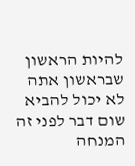להיות הראשון שבראשון אתה לא יכול להביא
שום דבר לפני זה המנחה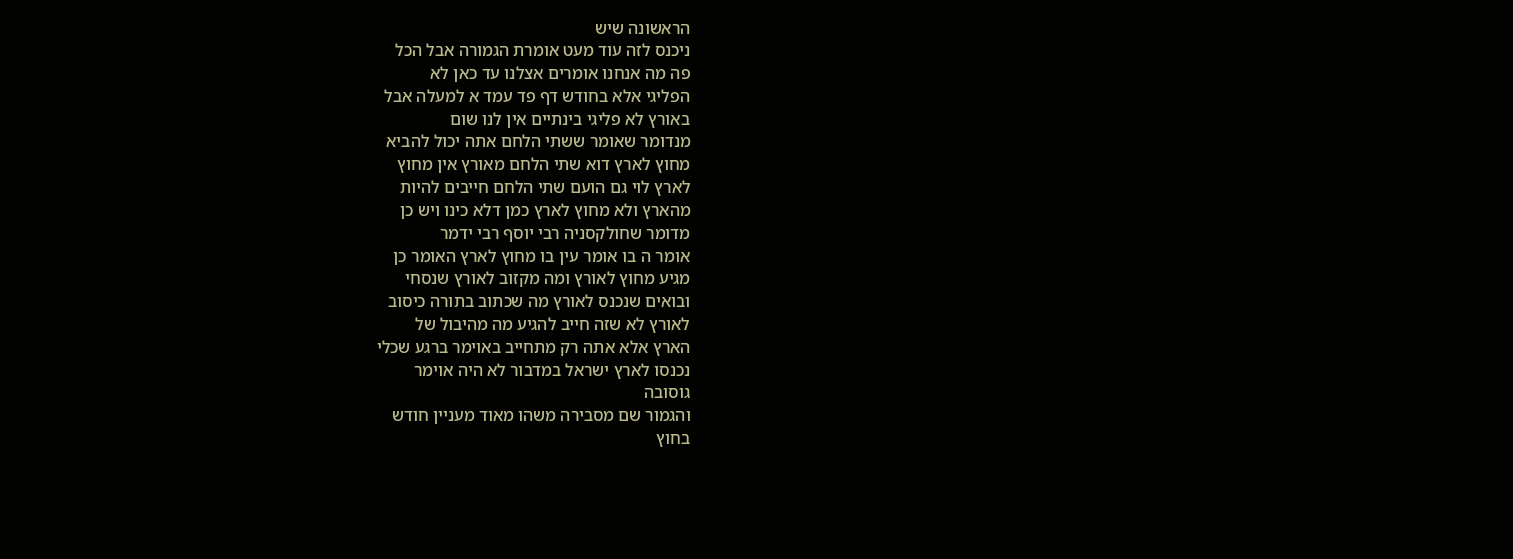הראשונה שיש
ניכנס לזה עוד מעט אומרת הגמורה אבל הכל
פה מה אנחנו אומרים אצלנו עד כאן לא
הפליגי אלא בחודש דף פד עמד א למעלה אבל
באורץ לא פליגי בינתיים אין לנו שום
מנדומר שאומר ששתי הלחם אתה יכול להביא
מחוץ לארץ דוא שתי הלחם מאורץ אין מחוץ
לארץ לוי גם הועם שתי הלחם חייבים להיות
מהארץ ולא מחוץ לארץ כמן דלא כינו ויש כן
מדומר שחולקסניה רבי יוסף רבי ידמר
אומר ה בו אומר עין בו מחוץ לארץ האומר כן
מגיע מחוץ לאורץ ומה מקזוב לאורץ שנסחי
ובואים שנכנס לאורץ מה שכתוב בתורה כיסוב
לאורץ לא שזה חייב להגיע מה מהיבול של
הארץ אלא אתה רק מתחייב באוימר ברגע שכלי
נכנסו לארץ ישראל במדבור לא היה אוימר
גוסובה
והגמור שם מסבירה משהו מאוד מעניין חודש
בחוץ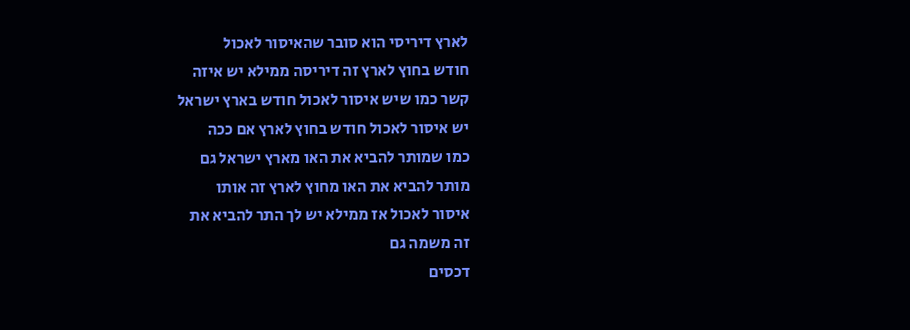לארץ דיריסי הוא סובר שהאיסור לאכול
חודש בחוץ לארץ זה דיריסה ממילא יש איזה
קשר כמו שיש איסור לאכול חודש בארץ ישראל
יש איסור לאכול חודש בחוץ לארץ אם ככה
כמו שמותר להביא את האו מארץ ישראל גם
מותר להביא את האו מחוץ לארץ זה אותו
איסור לאכול אז ממילא יש לך התר להביא את
זה משמה גם
דכסים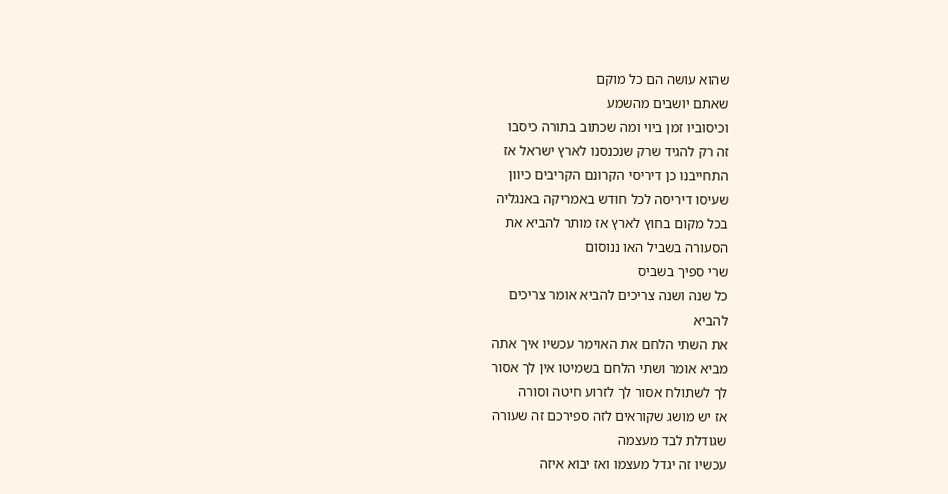שהוא עושה הם כל מוקם
שאתם יושבים מהשמע
וכיסוביו זמן ביוי ומה שכתוב בתורה כיסבו
זה רק להגיד שרק שנכנסנו לארץ ישראל אז
התחייבנו כן דיריסי הקרונם הקריבים כיוון
שעיסו דיריסה לכל חודש באמריקה באנגליה
בכל מקום בחוץ לארץ אז מותר להביא את
הסעורה בשביל האו ננוסום
שרי ספיך בשביס
כל שנה ושנה צריכים להביא אומר צריכים
להביא
את השתי הלחם את האוימר עכשיו איך אתה
מביא אומר ושתי הלחם בשמיטו אין לך אסור
לך לשתולח אסור לך לזרוע חיטה וסורה
אז יש מושג שקוראים לזה ספירכם זה שעורה
שגודלת לבד מעצמה
עכשיו זה יגדל מעצמו ואז יבוא איזה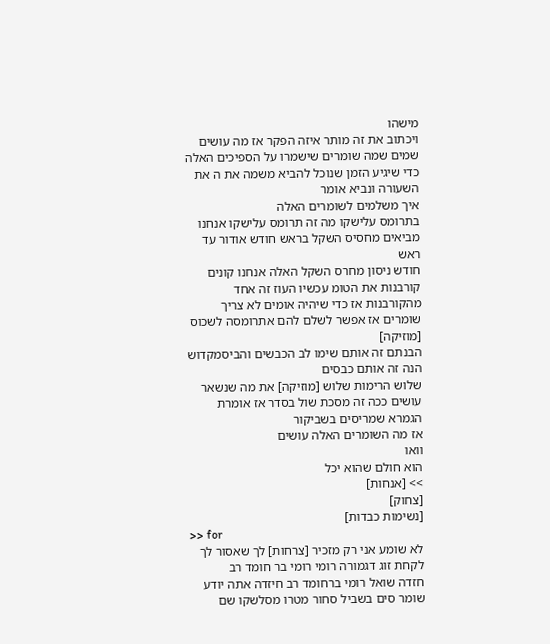מישהו
ויכתוב את זה מותר איזה הפקר אז מה עושים
שמים שמה שומרים שישמרו על הספיכים האלה
כדי שיגיע הזמן שנוכל להביא משמה את ה את
השעורה ונביא אומר
איך משלמים לשומרים האלה
בתרומס עלישקו מה זה תרומס עלישקו אנחנו
מביאים מחסיס השקל בראש חודש אודור עד ראש
חודש ניסון מחרס השקל האלה אנחנו קונים
קורבנות את הטומ עכשיו העוז זה אחד
מהקורבנות אז כדי שיהיה אומים לא צריך
שומרים אז אפשר לשלם להם אתרומסה לשכוס
[מוזיקה]
הבנתם זה אותם שימו לב הכבשים והביסמקדוש
הנה זה אותם כבסים
שלוש הרימות שלוש [מוזיקה] את מה שנשאר
עושים ככה זה מסכת שול בסדר אז אומרת
הגמרא שמריסים בשביקור
אז מה השומרים האלה עושים
וואו
הוא חולם שהוא יכל
>> [אנחות]
[צחוק]
[נשימות כבדות]
>> for
לא שומע אני רק מזכיר [צרחות] לך שאסור לך
לקחת זוג דגמורה רומי רומי בר חומד רב
חזדה שואל רומי ברחומד רב חיזדה אתה יודע
שומר סים בשביל סחור מטרו מסלשקו שם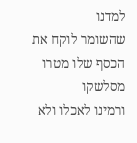למדנו
שהשומר לוקח את הכסף שלו מטרו מסלשקו
ורמינו לאכלו ולא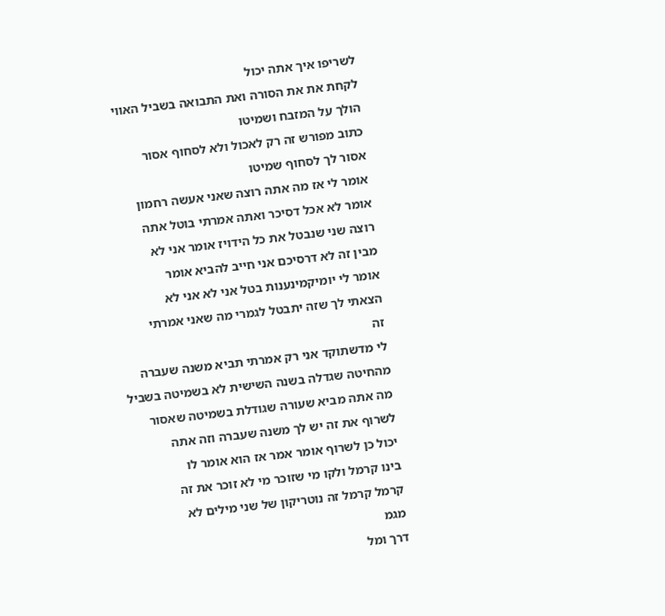לשריפו איך אתה יכול
לקחת את את הסורה ואת התבואה בשביל האווי
הולך על המזבח ושמיטו
כתוב מפורש זה רק לאכול ולא לסחוף אסור
אסור לך לסחוף שמיטו
אומר לי אז מה אתה רוצה שאני אעשה רחמון
אומר לא אכל דסיכר ואתה אמרתי בוטל אתה
רוצה שני שנבטל את כל הידויז אומר אני לא
מבין זה לא דרסיכם אני חייב להביא אומר
אומר לי יומיקמינענות בטל אני לא אני לא
הצאתי לך שזה יתבטל לגמרי מה שאני אמרתי
זה
לי מדשתוקד אני רק אמרתי תביא משנה שעברה
מהחיטה שגדלה בשנה השישית לא בשמיטה בשביל
מה אתה מביא שעורה שגודלת בשמיטה שאסור
לשרוף את זה יש לך משנה שעברה וזה אתה
יכול כן לשרוף אומר אמר אז הוא אומר לו
בינו קרמל ולקו מי שזוכר מי לא זוכר את זה
קרמל קרמל זה נוטריקון של שני מילים לא
מגמ
דרך ומל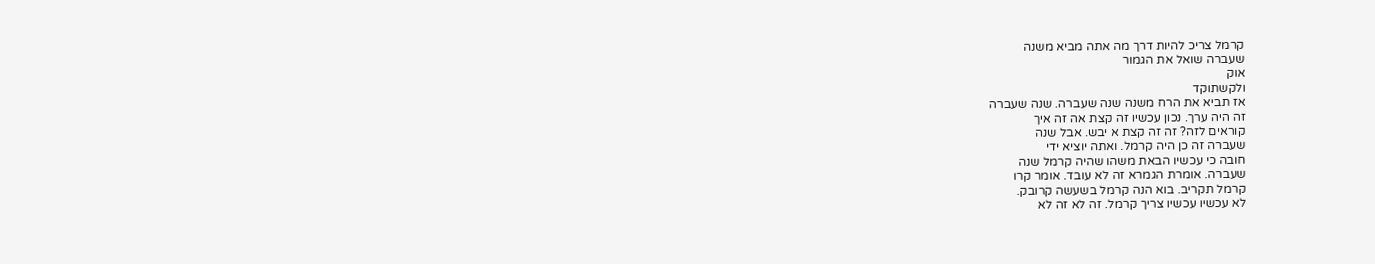קרמל צריכ להיות דרך מה אתה מביא משנה
שעברה שואל את הגמור
אוק
ולקשתוקד
אז תביא את הרח משנה שנה שעברה. שנה שעברה
זה היה ערך. נכון עכשיו זה קצת אה זה איך
קוראים לזה? זה זה קצת א יבש. אבל שנה
שעברה זה כן היה קרמל. ואתה יוציא ידי
חובה כי עכשיו הבאת משהו שהיה קרמל שנה
שעברה. אומרת הגמרא זה לא עובד. אומר קרו
קרמל תקריב. בוא הנה קרמל בשעשה קרובק.
לא עכשיו עכשיו צריך קרמל. זה לא זה לא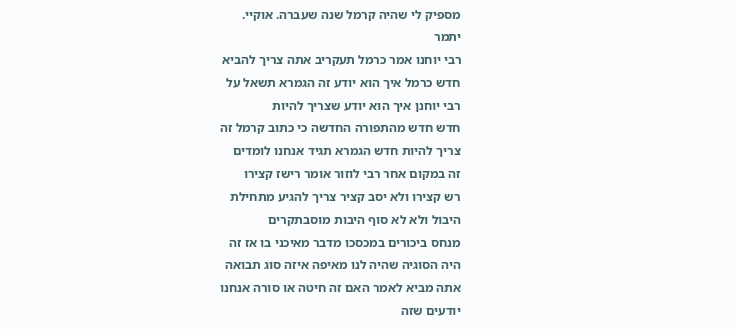מספיק לי שהיה קרמל שנה שעברה. אוקיי.
יתמר
רבי יוחנו אמר כרמל תעקריב אתה צריך להביא
חדש כרמל איך הוא יודע זה הגמרא תשאל על
רבי יוחנן איך הוא יודע שצריך להיות
חדש חדש מהתפורה החדשה כי כתוב קרמל זה
צריך להיות חדש הגמרא תגיד אנחנו לומדים
זה במקום אחר רבי לוזור אומר רישז קצירו
רש קצירו ולא יסב קציר צריך להגיע מתחילת
היבול ולא לא סוף היבות מוסבתקרים
מנחס ביכורים במכסכו מדבר מאיכני בו אז זה
היה הסוגיה שהיה לנו מאיפה איזה סוג תבואה
אתה מביא לאמר האם זה חיטה או סורה אנחנו
יודעים שזה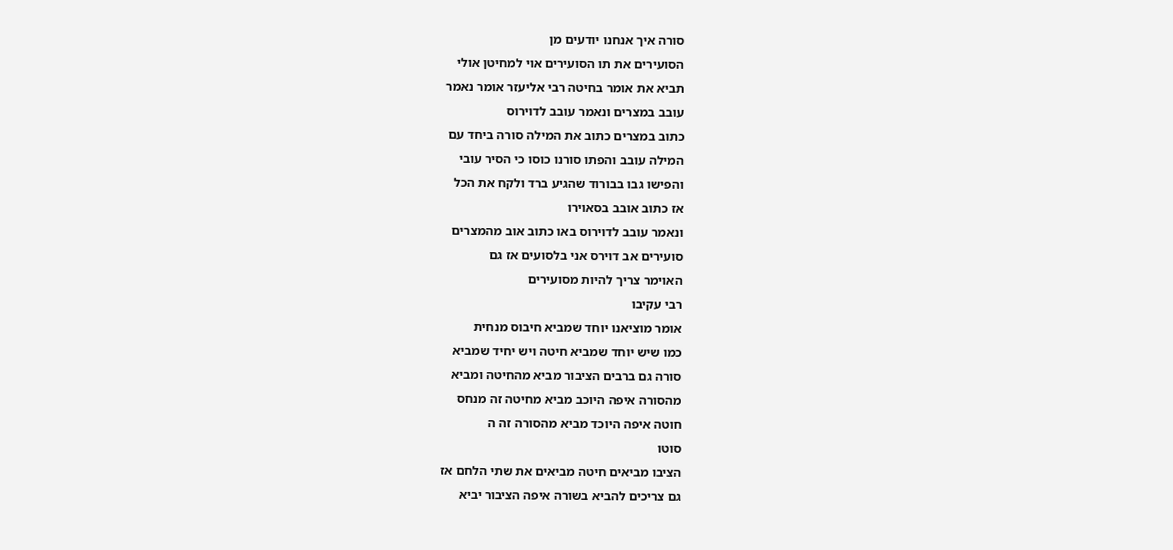סורה איך אנחנו יודעים מן
הסועירים את תו הסועירים אוי למחיטן אולי
תביא את אומר בחיטה רבי אליעזר אומר נאמר
עובב במצרים ונאמר עובב לדוירוס
כתוב במצרים כתוב את המילה סורה ביחד עם
המילה עובב והפתו סורנו כוסו כי הסיר עובי
והפישו גבו בבורוד שהגיע ברד ולקח את הכל
אז כתוב אובב בסאוירו
ונאמר עובב לדוירוס באו כתוב אוב מהמצרים
סועירים אב דוירס אני בלסועים אז גם
האוימר צריך להיות מסועירים
רבי עקיבו
אומר מוציאנו יוחד שמביא חיבוס מנחית
כמו שיש יוחד שמביא חיטה ויש יחיד שמביא
סורה גם ברבים הציבור מביא מהחיטה ומביא
מהסורה איפה היוכב מביא מחיטה זה מנחס
חוטה איפה היוכד מביא מהסורה זה ה
סוטו
הציבו מביאים חיטה מביאים את שתי הלחם אז
גם צריכים להביא בשורה איפה הציבור יביא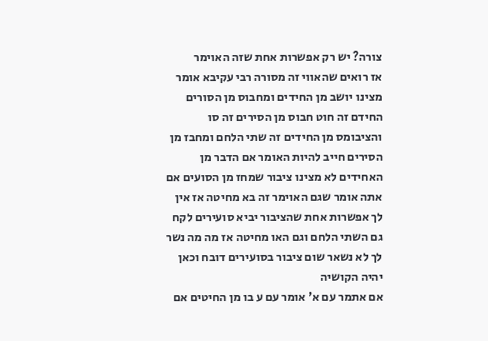צורה? יש רק אפשרות אחת שזה האוימר
אז רואים שהאווי זה מסורה רבי עקיבא אומר
מצינו יושב מן החידים ומחבוס מן הסורים
החידם זה חוט חבוס מן הסירים זה סו
והציבומס מן החידים זה שתי הלחם ומחבז מן
הסירים חייב להיות האומר אם הדבר מן
האחידים לא מצינו ציבור שמחז מן הסועים אם
אתה אומר שגם האוימר זה בא מחיטה אז אין
לך אפשרות אחת שהציבור יביא סועירים לקח
גם השתי הלחם וגם האו מחיטה אז מה מה נשר
לך לא נשאר שום ציבור בסועירים דובח וכאן
יהיה הקושיה
אם אתמר עם א' אומר עם ע בו מן החיטים אם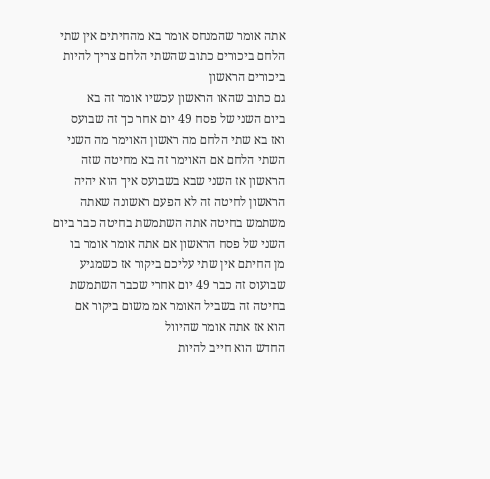אתה אומר שהמנחס אומר בא מהחיתים אין שתי
הלחם ביכורים כתוב שהשתי הלחם צריך להיות
ביכורים הראשון
גם כתוב שהאו הראשון עכשיו אומר זה בא
ביום השני של פסח 49 יום אחר כך זה שבועס
ואז בא שתי הלחם מה ראשון האוימר מה השני
השתי הלחם אם האוימר זה בא מחיטה שזה
הראשון אז השני שבא בשבועס איך הוא יהיה
הראשון לחיטה זה לא הפעם ראשונה שאתה
משתמש בחיטה אתה השתמשת בחיטה כבר ביום
השני של פסח הראשון אם אתה אומר אומר בו
מן החיתם אין שתי עליכם ביקור אז כשמגיע
שבועוס זה כבר 49 יום אחרי שכבר השתמשת
בחיטה זה בשביל האומר אמ משום ביקור אם
הוא אז אתה אומר שהיוול
החדש הוא חייב להיות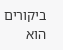ביקורים הוא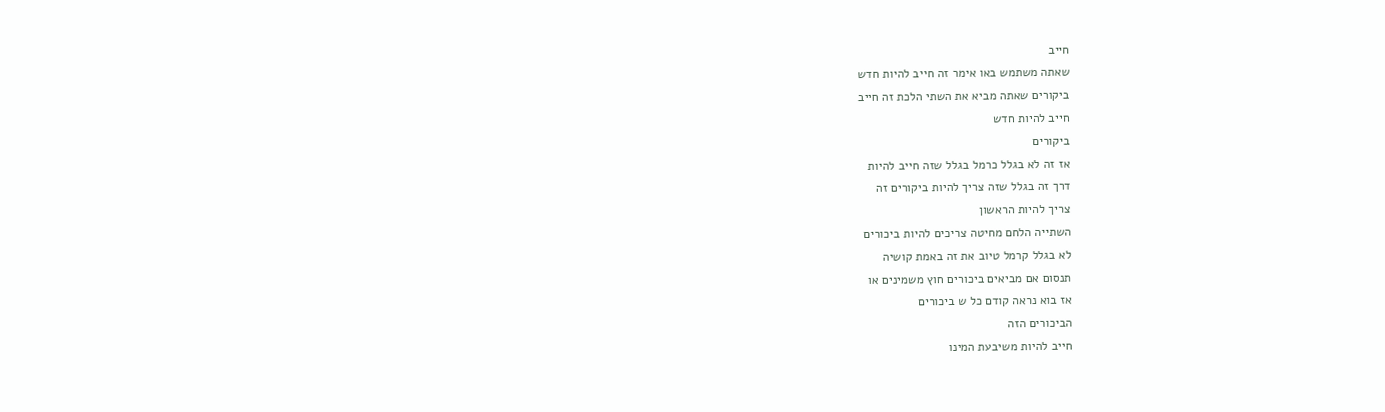חייב
שאתה משתמש באו אימר זה חייב להיות חדש
ביקורים שאתה מביא את השתי הלכת זה חייב
חייב להיות חדש
ביקורים
אז זה לא בגלל כרמל בגלל שזה חייב להיות
דרך זה בגלל שזה צריך להיות ביקורים זה
צריך להיות הראשון
השתייה הלחם מחיטה צריכים להיות ביכורים
לא בגלל קרמל טיוב את זה באמת קושיה
תנסום אם מביאים ביכורים חוץ משמינים או
אז בוא נראה קודם כל ש ביכורים
הביכורים הזה
חייב להיות משיבעת המינו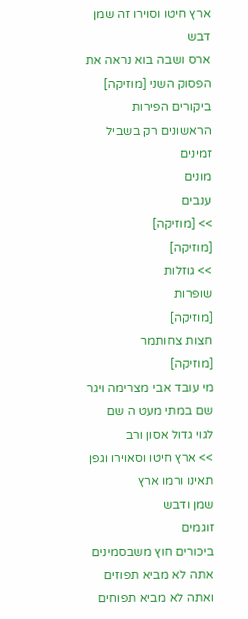ארץ חיטו וסוירו זה שמן
דבש
ארס ושבה בוא נראה את הפסוק השני [מוזיקה]
ביקורים הפירות הראשונים רק בשביל זמינים
מונים
ענבים
>> [מוזיקה]
[מוזיקה]
>> גוזלות
שופרות
[מוזיקה]
חצות צחותמר
[מוזיקה]
מי עובד אבי מצרימה ויגר שם במתי מעט ה שם
לגוי גדול אסון ורב
>> ארץ חיטו וסאוירו וגפן תאינו ורמו ארץ
שמן ודבש
זוגמים
ביכורים חוץ משבסמינים אתה לא מביא תפוזים
ואתה לא מביא תפוחים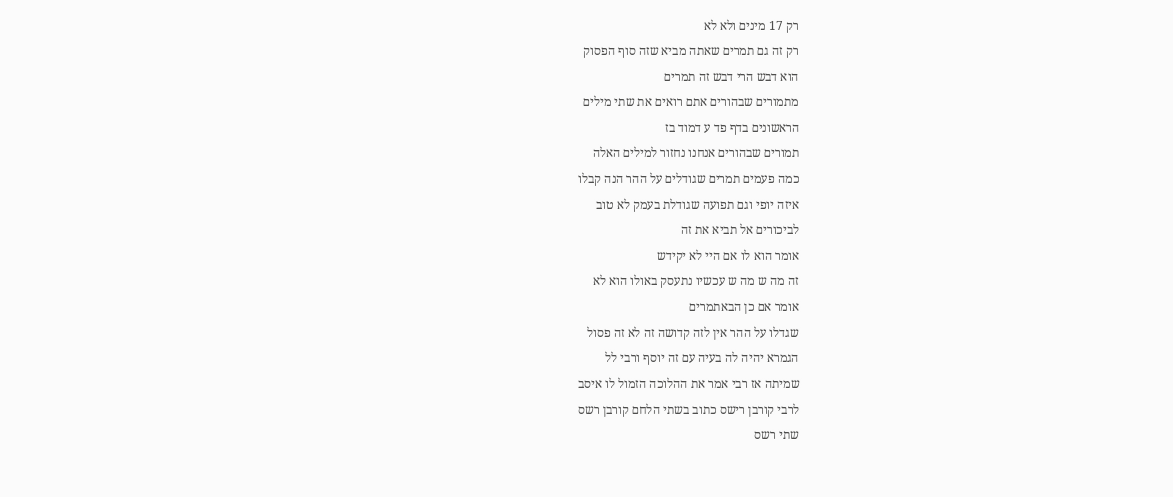רק 17 מינים ולא לא
רק זה גם תמרים שאתה מביא שזה סוף הפסוק
הוא דבש הרי דבש זה תמרים
מתמורים שבהורים אתם רואים את שתי מילים
הראשונים בדף פד ע דמוד בז
תמורים שבהורים אנחנו נחזור למילים האלה
כמה פעמים תמרים שגודלים על ההר הנה קבלו
איזה יופי וגם תפועה שגודלת בעמק לא טוב
לביכורים אל תביא את זה
אומר הוא לו אם היי לא יקידש
זה מה ש מה ש עכשיו נתעסק באולו הוא לא
אומר אם כן הבאתמרים
שגדלו על ההר אין לזה קדושה זה לא זה פסול
הגמרא יהיה לה בעיה עם זה יוסף ורבי לל
שמיתה אז רבי אמר את ההלוכה הזמול לו איסב
לרבי קורבן רישס כתוב בשתי הלחם קורבן רשס
שתי רשס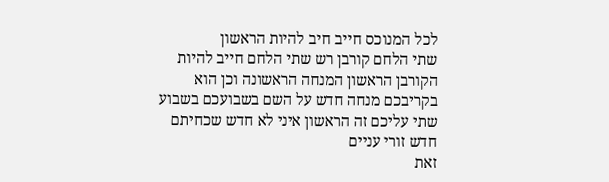לכל המנוכס חייב חיב להיות הראשון
שתי הלחם קורבן רש שתי הלחם חייב להיות
הקורבן הראשון המנחה הראשונה וכן הוא
בקריבכם מנחה חדש על השם בשבועכם בשבוע
שתי עליכם זה הראשון איני לא חדש שכחיתם
חדש זורי עניים
זאת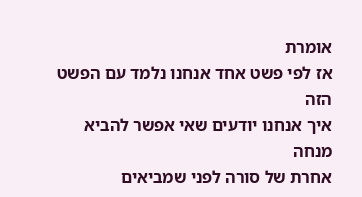אומרת
אז לפי פשט אחד אנחנו נלמד עם הפשט הזה
איך אנחנו יודעים שאי אפשר להביא מנחה
אחרת של סורה לפני שמביאים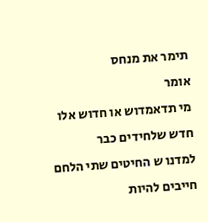תימר את מנחס
אומר
מי תדאמדוש או חדוש אלו חדש שלחידים כבר
למדנו ש החיטים שתי הלחם חייבים להיות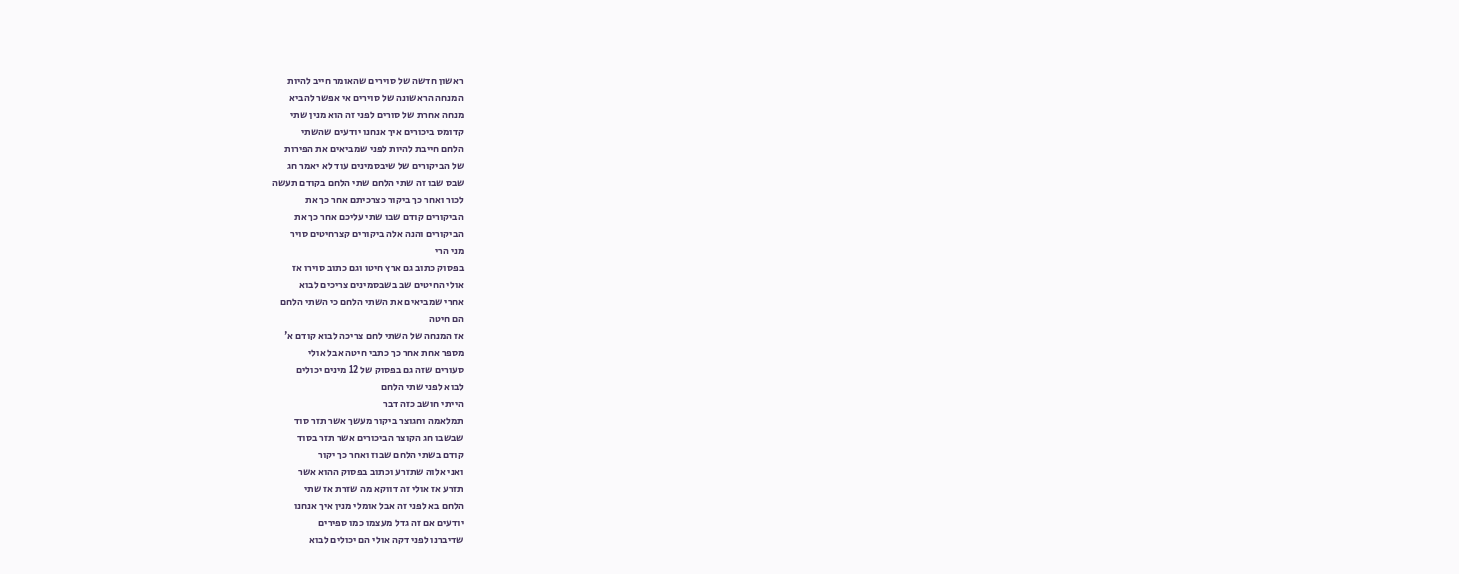ראשון חדשה של סוירים שהאומר חייב להיות
המנחה הראשונה של סוירים אי אפשר להביא
מנחה אחרת של סורים לפני זה הוא מנין שתי
קדומס ביכורים איך אנחנו יודעים שהשתי
הלחם חייבת להיות לפני שמביאים את הפירות
של הביקורים של שיבסמינים עוד לא יאמר חג
שבס שבו זה שתי הלחם שתי הלחם בקודם תעשה
לכור ואחר כך ביקור כצרכיתם אחר כך את
הביקורים קודם שבו שתי עליכם אחר כך את
הביקורים והנה אלה ביקורים קצרחיטים סויר
מני הרי
בפסוק כתוב גם ארץ חיטו וגם כתוב סוירו אז
אולי החיטים שב בשבסמינים צריכים לבוא
אחרי שמביאים את השתי הלחם כי השתי הלחם
הם חיטה
אז המנחה של השתי לחם צריכה לבוא קודם א'
מספר אחת אחר כך כתבי חיטה אבל אולי
סעורים שזה גם בפסוק של 12 מינים יכולים
לבוא לפני שתי הלחם
הייתי חושב כזה דבר
תמלאמה וחגוצר ביקור מעשך אשר תזר סוד
שבשבו חג הקוצר הביכורים אשר תזר בסוד
קודם בשתי הלחם שבוז ואחר כך יקור
ואני אלוה שתזרע וכתוב בפסוק ההוא אשר
תזרע אז אולי זה דווקא מה שזרת אז שתי
הלחם בא לפני זה אבל אומלי מנין איך אנחנו
יודעים אם זה גדל מעצמו כמו ספירים
שדיברנו לפני דקה אולי הם יכולים לבוא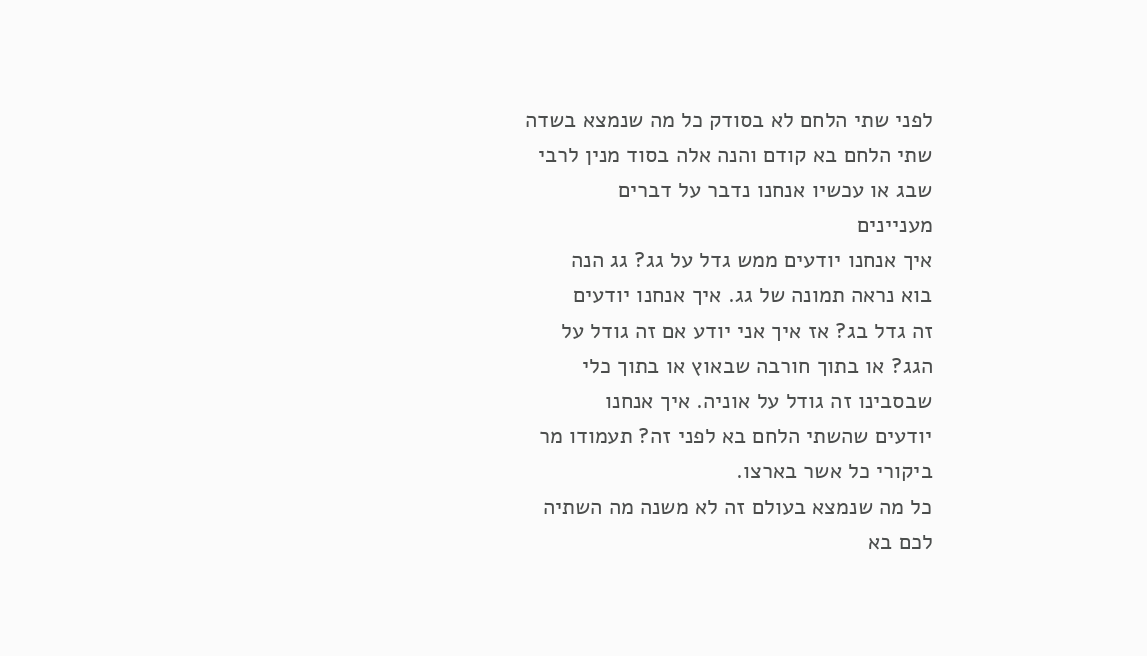לפני שתי הלחם לא בסודק כל מה שנמצא בשדה
שתי הלחם בא קודם והנה אלה בסוד מנין לרבי
שבג או עכשיו אנחנו נדבר על דברים
מעניינים
איך אנחנו יודעים ממש גדל על גג? גג הנה
בוא נראה תמונה של גג. איך אנחנו יודעים
זה גדל בג? אז איך אני יודע אם זה גודל על
הגג? או בתוך חורבה שבאוץ או בתוך כלי
שבסבינו זה גודל על אוניה. איך אנחנו
יודעים שהשתי הלחם בא לפני זה? תעמודו מר
ביקורי כל אשר בארצו.
כל מה שנמצא בעולם זה לא משנה מה השתיה
לכם בא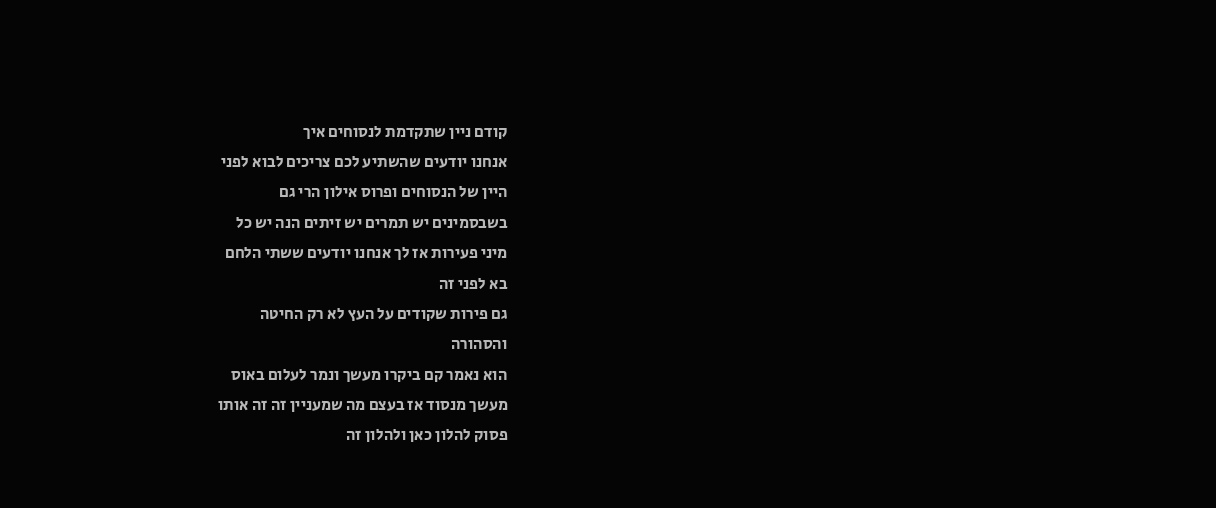קודם ניין שתקדמת לנסוחים איך
אנחנו יודעים שהשתיע לכם צריכים לבוא לפני
היין של הנסוחים ופרוס אילון הרי גם
בשבסמינים יש תמרים יש זיתים הנה יש כל
מיני פעירות אז לך אנחנו יודעים ששתי הלחם
בא לפני זה
גם פירות שקודים על העץ לא רק החיטה
והסהורה
הוא נאמר קם ביקרו מעשך ונמר לעלום באוס
מעשך מנסוד אז בעצם מה שמעניין זה זה אותו
פסוק להלון כאן ולהלון זה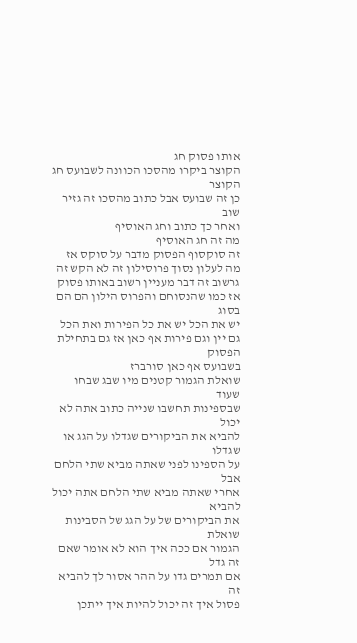אותו פסוק חג
הקוצר ביקרו מהסכו הכוונה לשבועס חג הקוצר
כן זה שבועס אבל כתוב מהסכו זה גזיר שוב
ואחר כך כתוב וחג האוסיף
מה זה חג האוסיף
זה סוקסוף הפסוק מדבר על סוקס אז
מה לעלון נסוך פרוסילון זה לא הקש זה
גרשוב זה דבר מעניין רשוב באותו פסוק
אז כמו שהנסוחם והפרוס הילון הם הם בסוג
יש את הכל יש את כל הפירות ואת הכל
גם יין וגם פירות אף כאן אז גם בתחילת
הפסוק
בשבועס אף כאן סורברז
שואלת הגמור קטנים מיו שבג שבחו שעוד
שבספינות תחשבו שנייה כתוב אתה לא יכול
להביא את הביקורים שגדלו על הגג או שגדלו
על הספינו לפני שאתה מביא שתי הלחם אבל
אחרי שאתה מביא שתי הלחם אתה יכול להביא
את הביקורים של על הגג של הסבינות שואלת
הגמור אם ככה איך הוא לא אומר שאם זה גדל
אם תמרים גדו על ההר אסור לך להביא זה
פסול איך זה יכול להיות איך ייתכן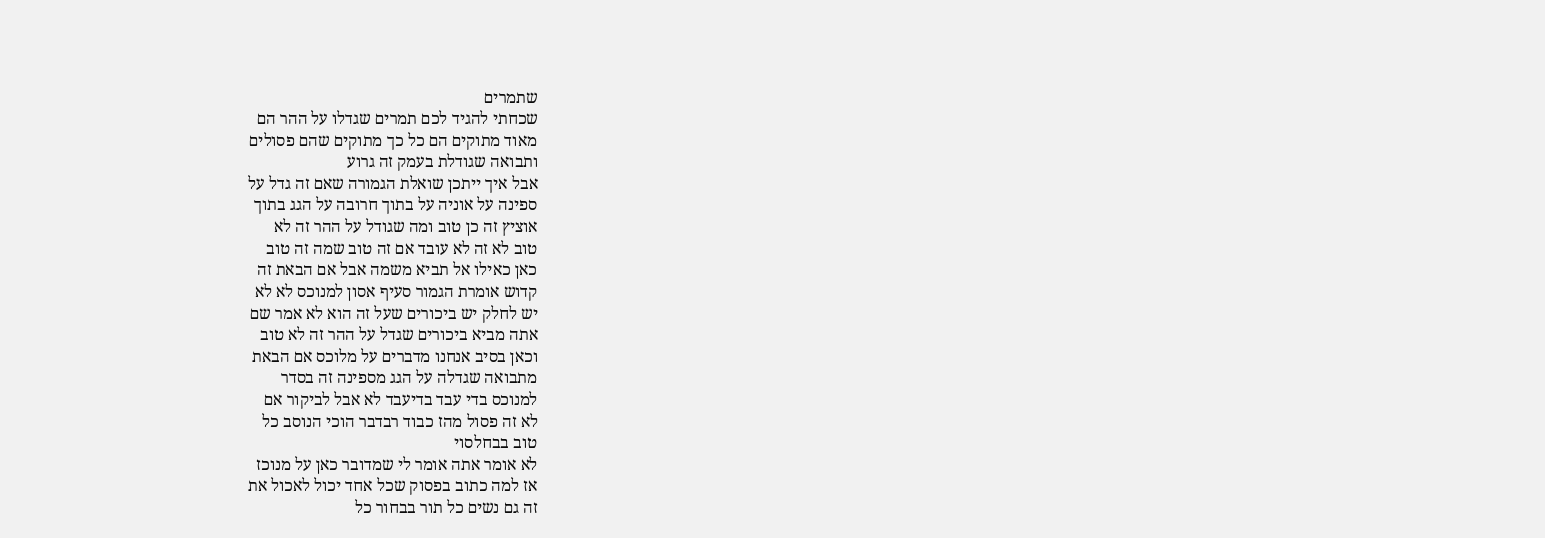שתמרים
שכחתי להגיד לכם תמרים שגדלו על ההר הם
מאוד מתוקים הם כל כך מתוקים שהם פסולים
ותבואה שגודלת בעמק זה גרוע
אבל איך ייתכן שואלת הגמורה שאם זה גדל על
ספינה על אוניה על בתוך חרובה על הגג בתוך
אוציץ זה כן טוב ומה שגודל על ההר זה לא
טוב לא זה לא עובד אם זה טוב שמה זה טוב
כאן כאילו אל תביא משמה אבל אם הבאת זה
קדוש אומרת הגמור סעיף אסון למנוכס לא לא
יש לחלק יש ביכורים שעל זה הוא לא אמר שם
אתה מביא ביכורים שגדל על ההר זה לא טוב
וכאן בסיב אנחנו מדברים על מלוכס אם הבאת
מתבואה שגדלה על הגג מספינה זה בסדר
למנוכס בדי עבד בדיעבד לא אבל לביקור אם
לא זה פסול מהז כבוד רבדבר הוכי הנוסב כל
טוב בבחלסוי
לא אומר אתה אומר לי שמדובר כאן על מנוכז
אז למה כתוב בפסוק שכל אחד יכול לאכול את
זה גם נשים כל תור בבחור כל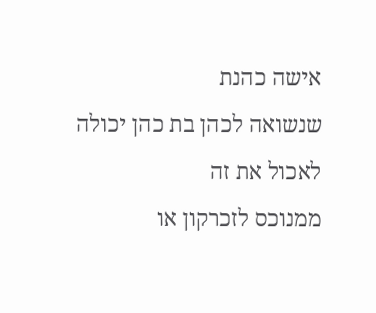אישה כהנת
שנשואה לכהן בת כהן יכולה לאכול את זה
ממנוכס לזכרקון או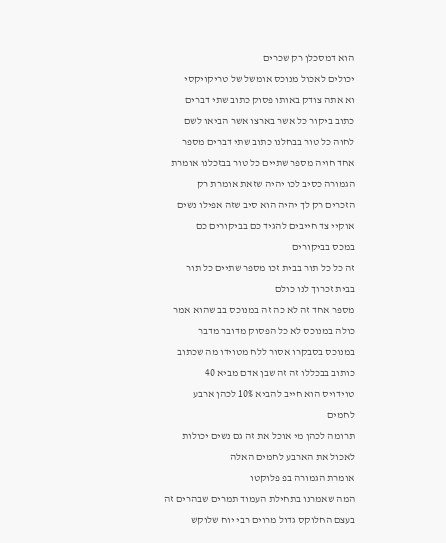הוא דמסכלן רק שכרים
יכולים לאכול מנוכס אומשל של טריקויקסי
וא אתה צודק באותו פסוק כתוב שתי דברים
כתוב ביקור כל אשר בארצו אשר הביאו לשם
לחוה כל טור בבחלנו כתוב שתי דברים מספר
אחד חויה מספר שתיים כל טור בבזכלנו אומרת
הגמורה כסיב לכו יהיה שזאת אומרת רק
הזכרים רק לך יהיה הוא סיב שזה אפילו נשים
אוקיי צד חייבים להגיד כם בביקורים כם
במכס בביקורים
זה כל כל תור בבית זכו מספר שתיים כל תור
בבית זכרוך לנו כולם
מספר אחד זה לא כה זה במנוכס בב שהוא אמר
כולה במנוכס לא כל הפסוק מדובר מדבר
במנוכס בסבקרו אסור ללח מטוידו מה שכתוב
כותוב בבכללו זה זה שבן אדם מביא 40
טוידויס הוא חייב להביא 10% לכהן ארבע
לחמים
תרומה לכהן מי אוכל את זה גם נשים יכולות
לאכול את הארבע לחמים האלה
אומרת הגמורה בפ פלוקטו
המה שאמרנו בתחילת העמוד תמרים שבהרים זה
בעצם החלוקס גדול מרוים רבי יוח שלוקש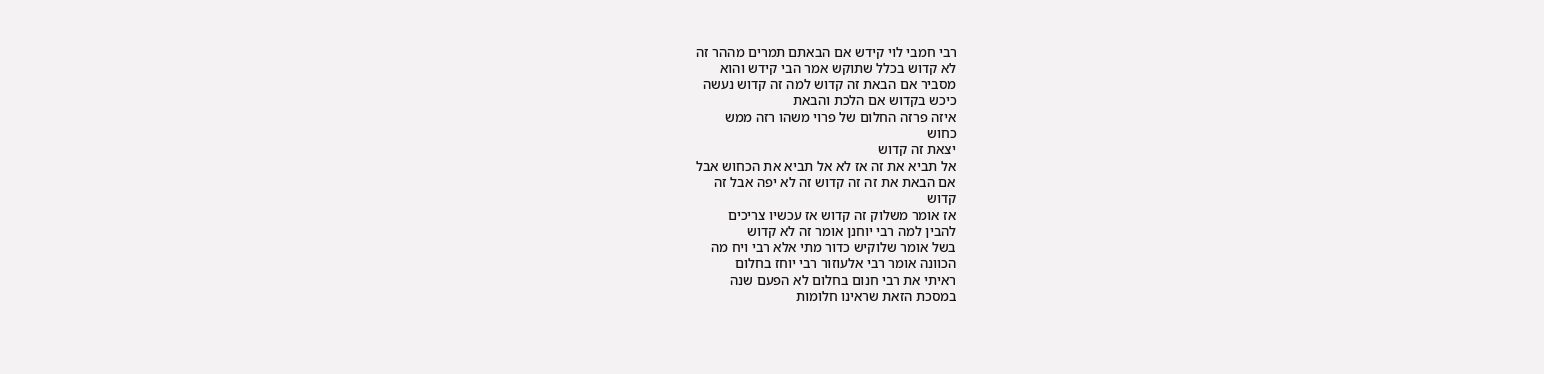רבי חמבי לוי קידש אם הבאתם תמרים מההר זה
לא קדוש בכלל שתוקש אמר הבי קידש והוא
מסביר אם הבאת זה קדוש למה זה קדוש נעשה
כיכש בקדוש אם הלכת והבאת
איזה פרזה החלום של פרוי משהו רזה ממש
כחוש
יצאת זה קדוש
אל תביא את זה אז לא אל תביא את הכחוש אבל
אם הבאת את זה זה קדוש זה לא יפה אבל זה
קדוש
אז אומר משלוק זה קדוש אז עכשיו צריכים
להבין למה רבי יוחנן אומר זה לא קדוש
בשל אומר שלוקיש כדור מתי אלא רבי ויח מה
הכוונה אומר רבי אלעוזור רבי יוחז בחלום
ראיתי את רבי חנום בחלום לא הפעם שנה
במסכת הזאת שראינו חלומות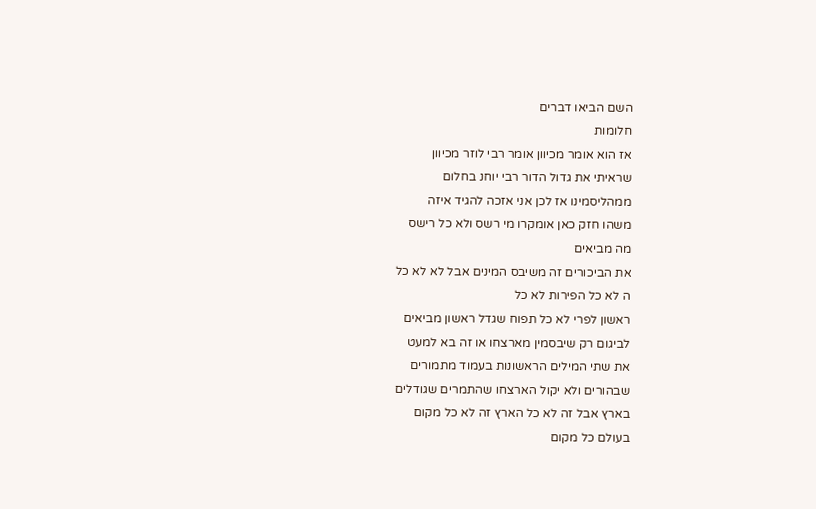השם הביאו דברים
חלומות
אז הוא אומר מכיוון אומר רבי לוזר מכיוון
שראיתי את גדול הדור רבי יוחנ בחלום
ממהליסמינו אז לכן אני אזכה להגיד איזה
משהו חזק כאן אומקרו מי רשס ולא כל רישס
מה מביאים
את הביכורים זה משיבס המינים אבל לא לא כל
ה לא כל הפירות לא כל
ראשון לפרי לא כל תפוח שגדל ראשון מביאים
לביגום רק שיבסמין מארצחו או זה בא למעט
את שתי המילים הראשונות בעמוד מתמורים
שבהורים ולא יקול הארצחו שהתמרים שגודלים
בארץ אבל זה לא כל הארץ זה לא כל מקום
בעולם כל מקום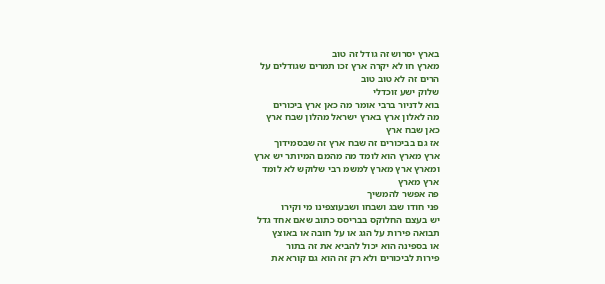בארץ יסרוש זה גודל זה טוב
מארץ חו לא יקרה ארץ זכו תמרים שגודלים על
הרים זה לא טוב טוב
שלוק ישע זוכדלי
בוא לדניור ברבי אומר מה כאן ארץ ביכורים
מה לאלון ארץ בארץ ישראל מהלון שבח ארץ
כאן שבח ארץ
אז גם בביכורים זה שבח ארץ זה שבסמידוך
ארץ מארץ הוא לומד מה מהמם המיותר יש ארץ
ומארץ ארץ מארץ למשמ רבי שלוקש לא לומד
ארץ מארץ
פה אפשר להמשיך
פני חודו שבג ושבחו ושבעוצפינו מי וקירו
יש בעצם החלוקס בבריסס כתוב שאם אחד גדל
תבואה פירות על הגג או על חובה או באוצץ
או בספינה הוא יכול להביא את זה בתור
פירות לביכורים ולא רק זה הוא גם קורא את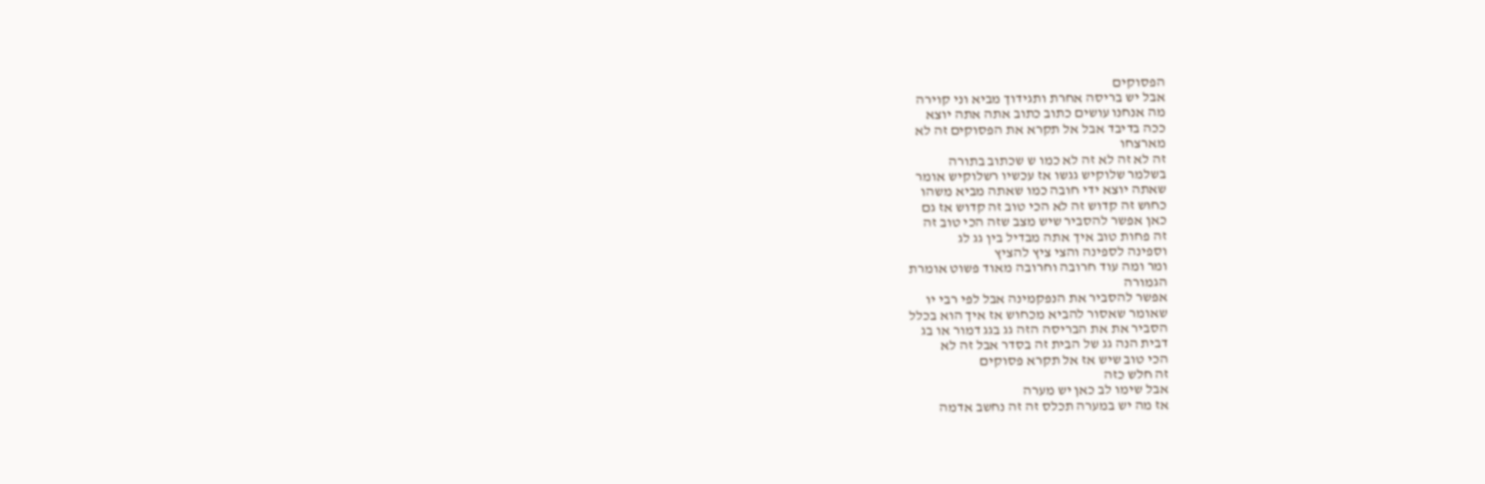הפסוקים
אבל יש בריסה אחרת ותגידוך מביא וני קוירה
מה אנחנו עושים כתוב כתוב אתה אתה יוצא
ככה בדיבד אבל אל תקרא את הפסוקים זה לא
מארצחו
זה לא זה לא זה לא כמו ש שכתוב בתורה
בשלמר שלוקיש גגשו אז עכשיו רשלוקיש אומר
שאתה יוצא ידי חובה כמו שאתה מביא משהו
כחוש זה קדוש זה לא הכי טוב זה קדוש אז גם
כאן אפשר להסביר שיש מצב שזה הכי טוב זה
זה פחות טוב איך אתה מבדיל בין גג לג
וספינה לספינה והצי ציץ להציץ
ומר ומה עוד חרובה וחרובה מאוד פשוט אומרת
הגמורה
אפשר להסביר את הנפקמינה אבל לפי רבי יו
שאומר שאסור להביא מכחוש אז איך הוא בכלל
הסביר את את הבריסה הזה גג בגג דמור או בג
דבית הנה גג של הבית זה בסדר אבל זה לא
הכי טוב שיש אז אל תקרא פסוקים
זה חלש כזה
אבל שימו לב כאן יש מערה
אז מה יש במערה תכלס זה זה נחשב אדמה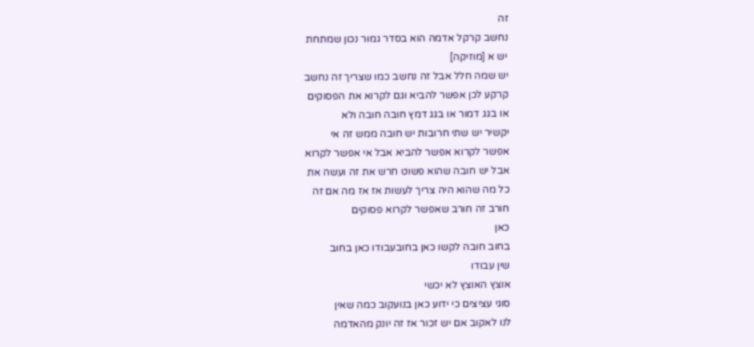זה
נחשב קרקל אדמה הוא בסדר גמור נכון שמתחת
יש א [מוזיקה]
יש שמה חלל אבל זה נחשב כמו שצריך זה נחשב
קרקע לכן אפשר להביא וגם לקרוא את הפסוקים
או בגג דמור או בגג דמץ חובה חובה ולא
יקשיר יש שתי חרובות יש חובה ממש זה אי
אפשר לקרוא אפשר להביא אבל אי אפשר לקרוא
אבל יש חובה שהוא פשוט חרש את זה ועשה את
כל מה שהוא היה צריך לעשות אז אז מה אם זה
חורב זה חורב שאפשר לקרוא פסוקים
כאן
בחוב חובה לקשו כאן בחובעבודו כאן בחוב
שין עבודו
אוצץ האוצץ לא יכשי
סוגי עציצים כי ידוע כאן בנועקוב כמה שאין
לנו לאקוב אם יש זכור אז זה יונק מהאדמה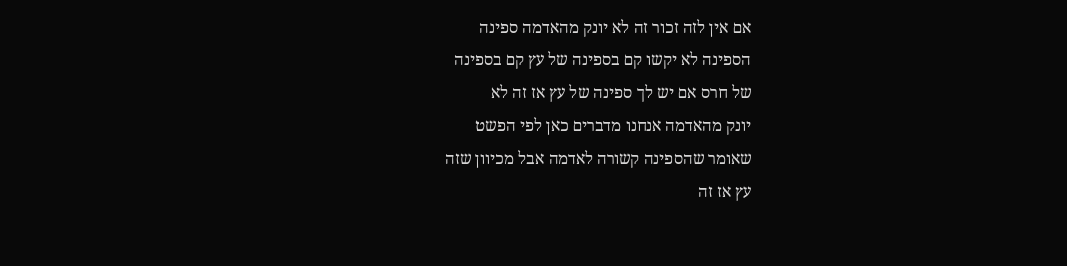אם אין לזה זכור זה לא יונק מהאדמה ספינה
הספינה לא יקשו קם בספינה של עץ קם בספינה
של חרס אם יש לך ספינה של עץ אז זה לא
יונק מהאדמה אנחנו מדברים כאן לפי הפשט
שאומר שהספינה קשורה לאדמה אבל מכיוון שזה
עץ אז זה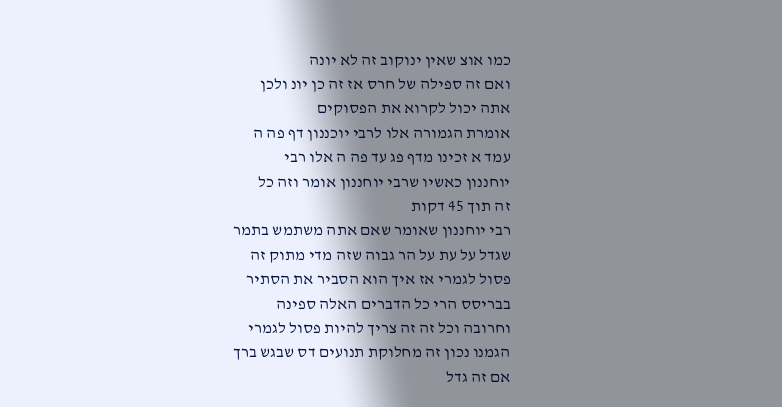כמו אוצ שאין ינוקוב זה לא יונה
ואם זה ספילה של חרס אז זה כן יונ ולכן
אתה יכול לקרוא את הפסוקים
אומרת הגמורה אלו לרבי יוכננון דף פה ה
עמד א זכינו מדף פג עד פה ה אלו רבי
יוחננון כאשיו שרבי יוחננון אומר וזה כל
זה תוך 45 דקות
רבי יוחננון שאומר שאם אתה משתמש בתמר
שגדל על עת על הר גבוה שזה מדי מתוק זה
פסול לגמרי אז איך הוא הסביר את הסתיר
בבריסס הרי כל הדברים האלה ספינה
וחרובה וכל זה זה צריך להיות פסול לגמרי
הגמנו נכון זה מחלוקת תנועים דס שבגש ברך
אם זה גדל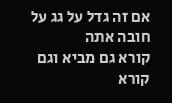אם זה גדל על גג על חובה אתה
קורא גם מביא וגם קורא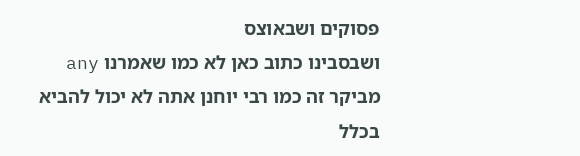פסוקים ושבאוצס
ושבסבינו כתוב כאן לא כמו שאמרנו any
מביקר זה כמו רבי יוחנן אתה לא יכול להביא
בכלל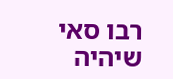רבו סאי שיהיה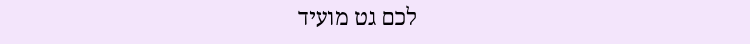לכם גט מועיד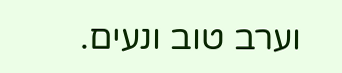וערב טוב ונעים.